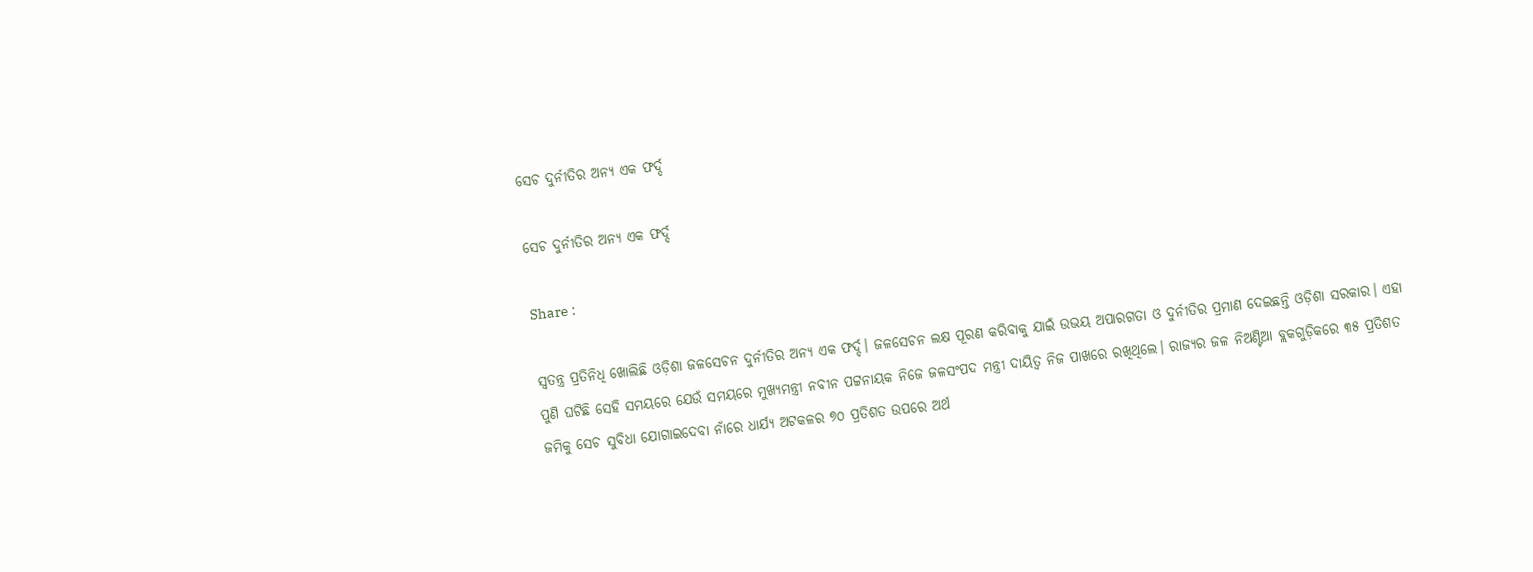ସେଚ ଦୁର୍ନୀତିର ଅନ୍ୟ ଏକ ଫର୍ଦ୍ଦ

ସେଚ ଦୁର୍ନୀତିର ଅନ୍ୟ ଏକ ଫର୍ଦ୍ଦ

Share :

ସ୍ବତନ୍ତ୍ର ପ୍ରତିନିଧି ଖୋଲିଛି ଓଡ଼ିଶା ଜଳସେଚନ ଦୁର୍ନୀତିର ଅନ୍ୟ ଏକ ଫର୍ଦ୍ଦ। ଜଳସେଚନ ଲକ୍ଷ ପୂରଣ କରିବାକୁ ଯାଇଁ ଉଭୟ ଅପାରଗତା ଓ ଦୁର୍ନୀତିର ପ୍ରମାଣ ଦେଇଛନ୍ତି ଓଡ଼ିଶା ସରକାର। ଏହା ପୁଣି ଘଟିଛି ସେହି ସମୟରେ ଯେଉଁ ସମୟରେ ମୁଖ୍ୟମନ୍ତ୍ରୀ ନବୀନ ପଟ୍ଟନାୟକ ନିଜେ ଜଳସଂପଦ ମନ୍ତ୍ରୀ ଦାୟିତ୍ବ ନିଜ ପାଖରେ ରଖିଥିଲେ। ରାଜ୍ୟର ଜଳ ନିଅଣ୍ଟିଆ ବ୍ଲକଗୁଡ଼ିକରେ ୩୫ ପ୍ରତିଶତ ଜମିକୁ ସେଚ ସୁବିଧା ଯୋଗାଇଦେବା ନାଁରେ ଧାର୍ଯ୍ୟ ଅଟକଳର ୭୦ ପ୍ରତିଶତ ଉପରେ ଅର୍ଥ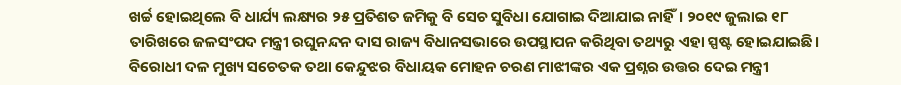ଖର୍ଚ୍ଚ ହୋଇଥିଲେ ବି ଧାର୍ଯ୍ୟ ଲକ୍ଷ୍ୟର ୨୫ ପ୍ରତିଶତ ଜମିକୁ ବି ସେଚ ସୁବିଧା ଯୋଗାଇ ଦିଆଯାଇ ନାହିଁ। ୨୦୧୯ ଜୁଲାଇ ୧୮ ତାରିଖରେ ଜଳସଂପଦ ମନ୍ତ୍ରୀ ରଘୁନନ୍ଦନ ଦାସ ରାଜ୍ୟ ବିଧାନସଭାରେ ଉପସ୍ଥାପନ କରିଥିବା ତଥ୍ୟରୁ ଏହା ସ୍ପଷ୍ଟ ହୋଇଯାଇଛି। ବିରୋଧୀ ଦଳ ମୁଖ୍ୟ ସଚେତକ ତଥା କେନ୍ଦୁଝର ବିଧାୟକ ମୋହନ ଚରଣ ମାଝୀଙ୍କର ଏକ ପ୍ରଶ୍ନର ଉତ୍ତର ଦେଇ ମନ୍ତ୍ରୀ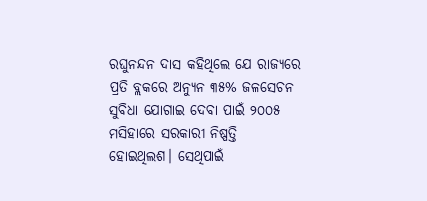ରଘୁନନ୍ଦନ ଦାସ କହିଥିଲେ ଯେ ରାଜ୍ୟରେ ପ୍ରତି ବ୍ଲକରେ ଅନ୍ୟୁନ ୩୫% ଜଳସେଚନ ସୁବିଧା ଯୋଗାଇ ଦେବା ପାଇଁ ୨୦୦୫ ମସିହାରେ ସରକାରୀ ନିଷ୍ପତ୍ତି ହୋଇଥିଲଶ। ସେଥିପାଇଁ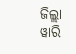ଜିଲ୍ଲା ୱାରି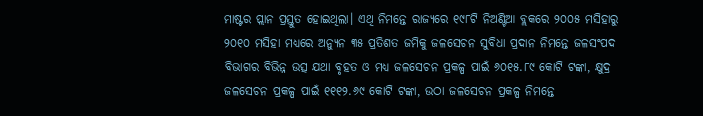ମାଷ୍ଟର ପ୍ଲାନ ପ୍ରସ୍ତୁତ ହୋଇଥିଲା। ଏଥି ନିମନ୍ତେ ରାଜ୍ୟରେ ୧୯୮ଟି ନିଅଣ୍ଟିଆ ବ୍ଲକରେ ୨୦୦୫ ମସିହାରୁ ୨୦୧୦ ମସିହା ମଧ୍ୟରେ ଅନ୍ୟୁନ ୩୫ ପ୍ରତିଶତ ଜମିକୁ ଜଳସେଚନ ସୁବିଧା ପ୍ରଦାନ ନିମନ୍ତେ ଜଳସଂପଦ ବିଭାଗର ବିଭିନ୍ନ ଉତ୍ସ ଯଥା ବୃହତ ଓ ମଧ୍ୟ ଜଳସେଚନ ପ୍ରକଳ୍ପ ପାଇଁ ୬୦୧୫.୮୯ କୋଟି ଟଙ୍କା, କ୍ଷୁଦ୍ର ଜଳସେଚନ ପ୍ରକଳ୍ପ ପାଇଁ ୧୧୧୨.୬୯ କୋଟି ଟଙ୍କା, ଉଠା ଜଳସେଚନ ପ୍ରକଳ୍ପ ନିମନ୍ତେ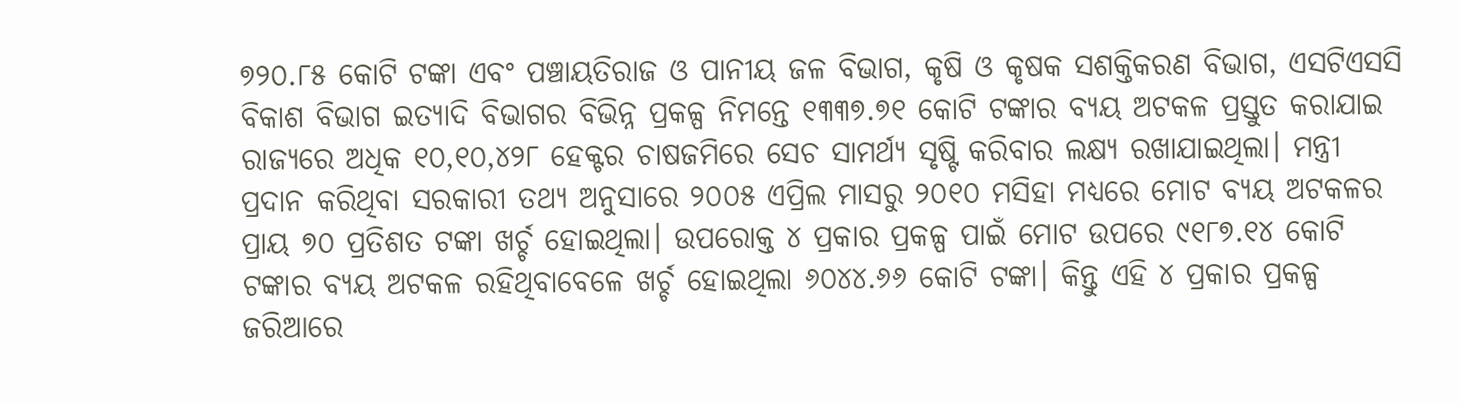୭୨୦.୮୫ କୋଟି ଟଙ୍କା ଏବଂ ପଞ୍ଚାୟତିରାଜ ଓ ପାନୀୟ ଜଳ ବିଭାଗ, କୃଷି ଓ କୃଷକ ସଶକ୍ତିକରଣ ବିଭାଗ, ଏସଟିଏସସି ବିକାଶ ବିଭାଗ ଇତ୍ୟାଦି ବିଭାଗର ବିଭିନ୍ନ ପ୍ରକଳ୍ପ ନିମନ୍ତେ ୧୩୩୭.୭୧ କୋଟି ଟଙ୍କାର ବ୍ୟୟ ଅଟକଳ ପ୍ରସ୍ତୁତ କରାଯାଇ ରାଜ୍ୟରେ ଅଧିକ ୧୦,୧୦,୪୨୮ ହେକ୍ଟର ଚାଷଜମିରେ ସେଚ ସାମର୍ଥ୍ୟ ସୃଷ୍ଟି କରିବାର ଲକ୍ଷ୍ୟ ରଖାଯାଇଥିଲା। ମନ୍ତ୍ରୀ ପ୍ରଦାନ କରିଥିବା ସରକାରୀ ତଥ୍ୟ ଅନୁସାରେ ୨୦୦୫ ଏପ୍ରିଲ ମାସରୁ ୨୦୧୦ ମସିହା ମଧ୍ୟରେ ମୋଟ ବ୍ୟୟ ଅଟକଳର ପ୍ରାୟ ୭୦ ପ୍ରତିଶତ ଟଙ୍କା ଖର୍ଚ୍ଚ ହୋଇଥିଲା। ଉପରୋକ୍ତ ୪ ପ୍ରକାର ପ୍ରକଳ୍ପ ପାଇଁ ମୋଟ ଉପରେ ୯୧୮୭.୧୪ କୋଟି ଟଙ୍କାର ବ୍ୟୟ ଅଟକଳ ରହିଥିବାବେଳେ ଖର୍ଚ୍ଚ ହୋଇଥିଲା ୬୦୪୪.୬୬ କୋଟି ଟଙ୍କା। କିନ୍ତୁ ଏହି ୪ ପ୍ରକାର ପ୍ରକଳ୍ପ ଜରିଆରେ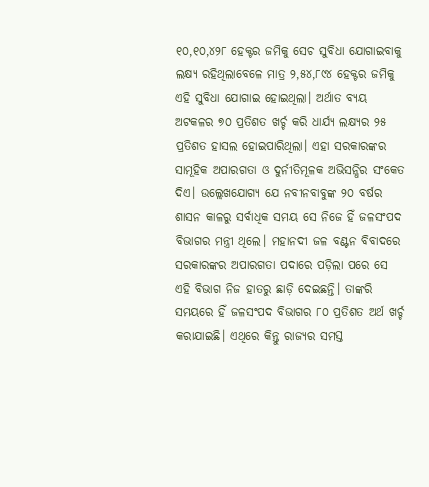୧୦,୧୦,୪୨୮ ହେକ୍ଟର ଜମିକୁ ସେଚ ସୁବିଧା ଯୋଗାଇବାକୁ ଲକ୍ଷ୍ୟ ରହିଥିଲାବେଳେ ମାତ୍ର ୨,୫୪,୮୯୪ ହେକ୍ଟର ଜମିକୁ ଏହି ସୁବିଧା ଯୋଗାଇ ହୋଇଥିଲା। ଅର୍ଥାତ ବ୍ୟୟ ଅଟକଳର ୭୦ ପ୍ରତିଶତ ଖର୍ଚ୍ଚ କରି ଧାର୍ଯ୍ୟ ଲକ୍ଷ୍ୟର ୨୫ ପ୍ରତିଶତ ହାସଲ ହୋଇପାରିଥିଲା। ଏହା ସରକାରଙ୍କର ସାମୂହିକ ଅପାରଗତା ଓ ଦୁର୍ନୀତିମୂଳକ ଅଭିସନ୍ଧିର ସଂକେତ ଦିଏ। ଉଲ୍ଲେଖଯୋଗ୍ୟ ଯେ ନବୀନବାବୁଙ୍କ ୨୦ ବର୍ଷର ଶାସନ କାଳରୁ ସର୍ବାଧିକ ସମୟ ସେ ନିଜେ ହିଁ ଜଳସଂପଦ ବିଭାଗର ମନ୍ତ୍ରୀ ଥିଲେ। ମହାନଦୀ ଜଳ ବଣ୍ଟନ ବିବାଦରେ ସରକାରଙ୍କର ଅପାରଗତା ପଦାରେ ପଡ଼ିଲା ପରେ ସେ ଏହି ବିଭାଗ ନିଜ ହାତରୁ ଛାଡ଼ି ଦେଇଛନ୍ତି। ତାଙ୍କରି ସମୟରେ ହିଁ ଜଳସଂପଦ ବିଭାଗର ୮୦ ପ୍ରତିଶତ ଅର୍ଥ ଖର୍ଚ୍ଚ କରାଯାଇଛି। ଏଥିରେ କିନ୍ତୁ ରାଜ୍ୟର ସମସ୍ତ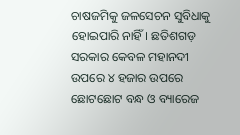ଚାଷଜମିକୁ ଜଳସେଚନ ସୁବିଧାକୁ ହୋଇପାରି ନାହିଁ। ଛତିଶଗଡ଼ ସରକାର କେବଳ ମହାନଦୀ ଉପରେ ୪ ହଜାର ଉପରେ ଛୋଟଛୋଟ ବନ୍ଧ ଓ ବ୍ୟାରେଜ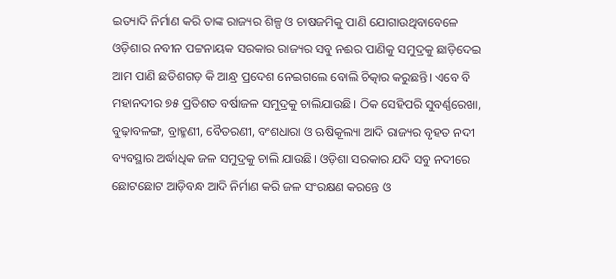ଇତ୍ୟାଦି ନିର୍ମାଣ କରି ତାଙ୍କ ରାଜ୍ୟର ଶିଳ୍ପ ଓ ଚାଷଜମିକୁ ପାଣି ଯୋଗାଉଥିବାବେଳେ ଓଡ଼ିଶାର ନବୀନ ପଟ୍ଟନାୟକ ସରକାର ରାଜ୍ୟର ସବୁ ନଈର ପାଣିକୁ ସମୁଦ୍ରକୁ ଛାଡ଼ିଦେଇ ଆମ ପାଣି ଛତିଶଗଡ଼ କି ଆନ୍ଧ୍ର ପ୍ରଦେଶ ନେଇଗଲେ ବୋଲି ଚିତ୍କାର କରୁଛନ୍ତି। ଏବେ ବି ମହାନଦୀର ୭୫ ପ୍ରତିଶତ ବର୍ଷାଜଳ ସମୁଦ୍ରକୁ ଚାଲିଯାଉଛି। ଠିକ ସେହିପରି ସୁବର୍ଣ୍ଣରେଖା, ବୁଢ଼ାବଳଙ୍ଗ, ବ୍ରାହ୍ମଣୀ, ବୈତରଣୀ, ବଂଶଧାରା ଓ ଋଷିକୂଲ୍ୟା ଆଦି ରାଜ୍ୟର ବୃହତ ନଦୀ ବ୍ୟବସ୍ଥାର ଅର୍ଦ୍ଧାଧିକ ଜଳ ସମୁଦ୍ରକୁ ଚାଲି ଯାଉଛି। ଓଡ଼ିଶା ସରକାର ଯଦି ସବୁ ନଦୀରେ ଛୋଟଛୋଟ ଆଡ଼ିବନ୍ଧ ଆଦି ନିର୍ମାଣ କରି ଜଳ ସଂରକ୍ଷଣ କରନ୍ତେ ଓ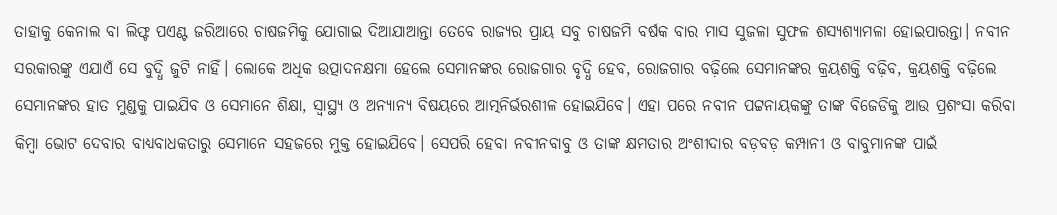ତାହାକୁ କେନାଲ ବା ଲିଫ୍ଟ ପଏଣ୍ଟ ଜରିଆରେ ଚାଷଜମିକୁ ଯୋଗାଇ ଦିଆଯାଆନ୍ତା ତେବେ ରାଜ୍ୟର ପ୍ରାୟ ସବୁ ଚାଷଜମି ବର୍ଷକ ବାର ମାସ ସୁଜଳା ସୁଫଳ ଶସ୍ୟଶ୍ୟାମଳା ହୋଇପାରନ୍ତା। ନବୀନ ସରକାରଙ୍କୁ ଏଯାଏଁ ସେ ବୁଦ୍ଧି ଜୁଟି ନାହିଁ। ଲୋକେ ଅଧିକ ଉତ୍ପାଦନକ୍ଷମା ହେଲେ ସେମାନଙ୍କର ରୋଜଗାର ବୃଦ୍ଧି ହେବ, ରୋଜଗାର ବଢ଼ିଲେ ସେମାନଙ୍କର କ୍ରୟଶକ୍ତି ବଢ଼ିବ, କ୍ରୟଶକ୍ତି ବଢ଼ିଲେ ସେମାନଙ୍କର ହାତ ମୁଣ୍ଡକୁ ପାଇଯିବ ଓ ସେମାନେ ଶିକ୍ଷା, ସ୍ବାସ୍ଥ୍ୟ ଓ ଅନ୍ୟାନ୍ୟ ବିଷୟରେ ଆତ୍ମନିର୍ଭରଶୀଳ ହୋଇଯିବେ। ଏହା ପରେ ନବୀନ ପଟ୍ଟନାୟକଙ୍କୁ ତାଙ୍କ ବିଜେଡିକୁ ଆଉ ପ୍ରଶଂସା କରିବା କିମ୍ବା ଭୋଟ ଦେବାର ବାଧ୍ୟବାଧକତାରୁ ସେମାନେ ସହଜରେ ମୁକ୍ତ ହୋଇଯିବେ। ସେପରି ହେବା ନବୀନବାବୁ ଓ ତାଙ୍କ କ୍ଷମତାର ଅଂଶୀଦାର ବଡ଼ବଡ଼ କମ୍ପାନୀ ଓ ବାବୁମାନଙ୍କ ପାଇଁ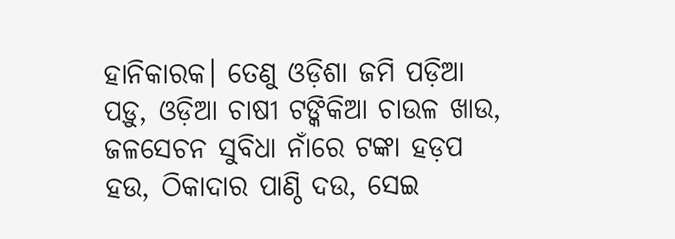ହାନିକାରକ। ତେଣୁ ଓଡ଼ିଶା ଜମି ପଡ଼ିଆ ପଡ଼ୁ, ଓଡ଼ିଆ ଚାଷୀ ଟଙ୍କିକିଆ ଚାଉଳ ଖାଉ, ଜଳସେଚନ ସୁବିଧା ନାଁରେ ଟଙ୍କା ହଡ଼ପ ହଉ, ଠିକାଦାର ପାଣ୍ଠି ଦଉ, ସେଇ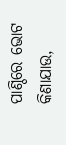ପାଣ୍ଠିରେ ଭୋଟ କିଣାଯାଉ,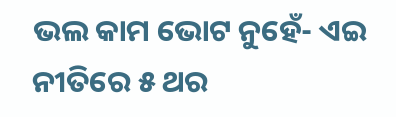ଭଲ କାମ ଭୋଟ ନୁହେଁ- ଏଇ ନୀତିରେ ୫ ଥର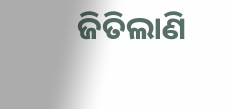ଜିତିଲାଣି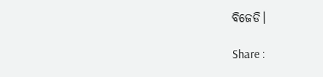ବିଜେଡି।

Share :